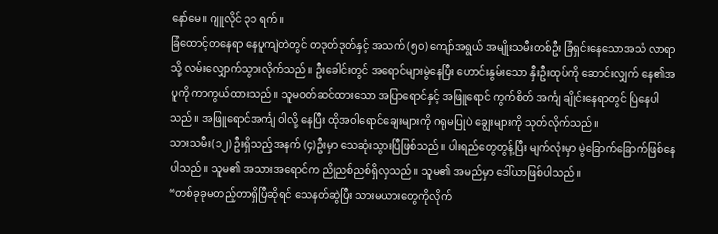နော်မေ။ ဂျူလိုင် ၃၁ ရက်။
ခြံထောင့်တနေရာ နေပူကျဲတဲတွင် တဒုတ်ဒုတ်နှင့် အသက် (၅၀) ကျော်အရွယ် အမျိုးသမီးတစ်ဦး ခြံရှင်းနေသောအသံ လာရာသို့ လမ်းလျှောက်သွားလိုက်သည်။ ဦးခေါင်းတွင် အရောင်များမွဲနေပြီး ဟောင်းနွမ်းသော နှီးဦးထုပ်ကို ဆောင်းလျှက် နေ၏အပူကို ကာကွယ်ထားသည်။ သူမဝတ်ဆင်ထားသော အပြာရောင်နှင့် အဖြူရောင် ကွက်စိတ် အင်္ကျ ချိုင်းနေရာတွင် ပြဲနေပါသည်။ အဖြူရောင်အင်္ကျ ဝါလို့ နေပြီး ထိုအဝါရောင်ချေးများကို ဂရုမပြုပဲ ချွေးများကို သုတ်လိုက်သည်။
သားသမီး(၁၂) ဦးရှိသည့်အနက် (၄)ဦးမှာ သေဆုံးသွားပြီဖြစ်သည်။ ပါးရည်တွေတွန့်ပြီး မျက်လုံးမှာ မွဲခြောက်ခြောက်ဖြစ်နေပါသည်။ သူမ၏ အသားအရောင်က ညိုညစ်ညစ်ရှိလှသည်။ သူမ၏ အမည်မှာ ဒေါ်ယာဖြစ်ပါသည်။
“တစ်ခုခုမတည့်တာရှိပြီဆိုရင် သေနတ်ဆွဲပြီး သားမယားတွေကိုလိုက်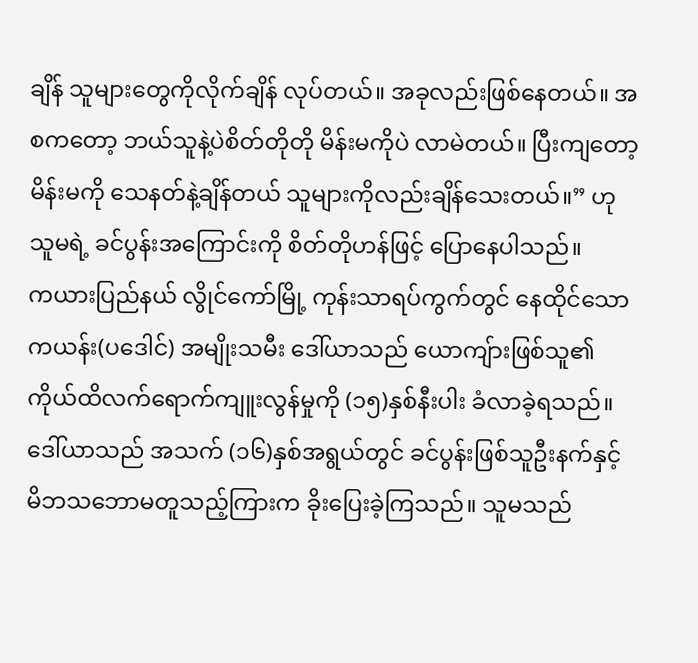ချိန် သူများတွေကိုလိုက်ချိန် လုပ်တယ်။ အခုလည်းဖြစ်နေတယ်။ အစကတော့ ဘယ်သူနဲ့ပဲစိတ်တိုတို မိန်းမကိုပဲ လာမဲတယ်။ ပြီးကျတော့ မိန်းမကို သေနတ်နဲ့ချိန်တယ် သူများကိုလည်းချိန်သေးတယ်။” ဟု သူမရဲ့ ခင်ပွန်းအကြောင်းကို စိတ်တိုဟန်ဖြင့် ပြောနေပါသည်။
ကယားပြည်နယ် လွိုင်ကော်မြို့ ကုန်းသာရပ်ကွက်တွင် နေထိုင်သော ကယန်း(ပဒေါင်) အမျိုးသမီး ဒေါ်ယာသည် ယောကျ်ားဖြစ်သူ၏ ကိုယ်ထိလက်ရောက်ကျူးလွန်မှုကို (၁၅)နှစ်နီးပါး ခံလာခဲ့ရသည်။ ဒေါ်ယာသည် အသက် (၁၆)နှစ်အရွယ်တွင် ခင်ပွန်းဖြစ်သူဦးနက်နှင့် မိဘသဘောမတူသည့်ကြားက ခိုးပြေးခဲ့ကြသည်။ သူမသည်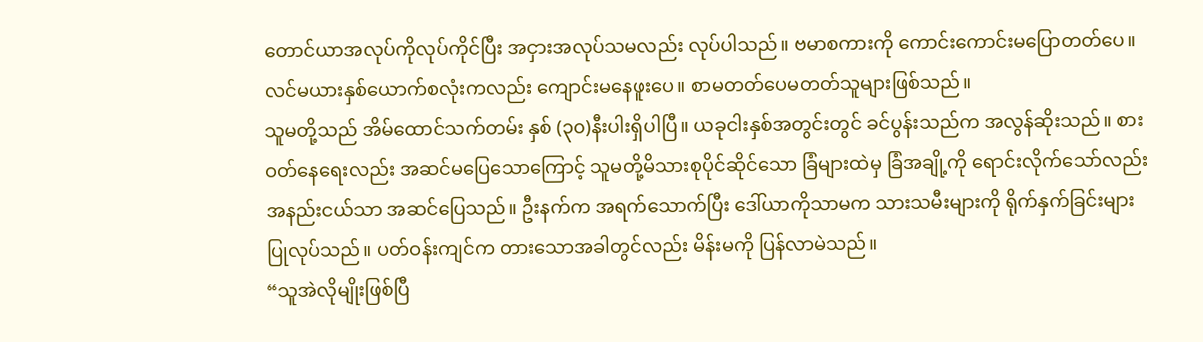တောင်ယာအလုပ်ကိုလုပ်ကိုင်ပြီး အငှားအလုပ်သမလည်း လုပ်ပါသည်။ ဗမာစကားကို ကောင်းကောင်းမပြောတတ်ပေ။ လင်မယားနှစ်ယောက်စလုံးကလည်း ကျောင်းမနေဖူးပေ။ စာမတတ်ပေမတတ်သူများဖြစ်သည်။
သူမတို့သည် အိမ်ထောင်သက်တမ်း နှစ် (၃၀)နီးပါးရှိပါပြီ။ ယခုငါးနှစ်အတွင်းတွင် ခင်ပွန်းသည်က အလွန်ဆိုးသည်။ စားဝတ်နေရေးလည်း အဆင်မပြေသောကြောင့် သူမတို့မိသားစုပိုင်ဆိုင်သော ခြံများထဲမှ ခြံအချို့ကို ရောင်းလိုက်သော်လည်း အနည်းငယ်သာ အဆင်ပြေသည်။ ဦးနက်က အရက်သောက်ပြီး ဒေါ်ယာကိုသာမက သားသမီးများကို ရိုက်နှက်ခြင်းများ ပြုလုပ်သည်။ ပတ်ဝန်းကျင်က တားသောအခါတွင်လည်း မိန်းမကို ပြန်လာမဲသည်။
“သူအဲလိုမျိုးဖြစ်ပြီ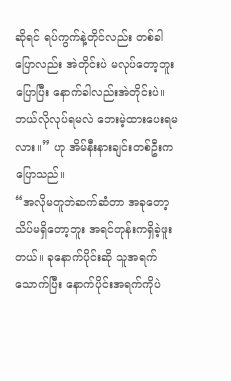ဆိုရင် ရပ်ကွက်နဲ့တိုင်လည်း တစ်ခါပြောလည်း အဲတိုင်းပဲ မလုပ်တော့ဘူးပြောပြီး နောက်ခါလည်းအဲတိုင်းပဲ။ ဘယ်လိုလုပ်ရမလဲ ဘေးမဲ့ထားပေးရမလား။” ဟု အိမ်နီးနားချင်းတစ်ဦးက ပြောသည်။
“အလိုမတူဘဲဆက်ဆံတာ အခုတော့ သိပ်မရှိတော့ဘူး အရင်တုန်းကရှိခဲ့ဖူးတယ်။ ခုနောက်ပိုင်းဆို သူအရက်သောက်ပြီး နောက်ပိုင်းအရက်ကိုပဲ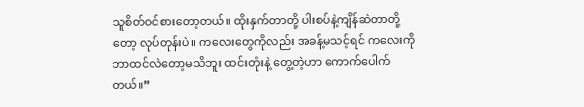သူစိတ်ဝင်စားတော့တယ်။ ထိုးနှက်တာတို့ ပါးစပ်နဲ့ကျိန်ဆဲတာတို့တော့ လုပ်တုန်းပဲ။ ကလေးတွေကိုလည်း အခန့်မသင့်ရင် ကလေးကိုဘာထင်လဲတော့မသိဘူး ထင်းတုံးနဲ့ တွေ့တဲ့ဟာ ကောက်ပေါက်တယ်။”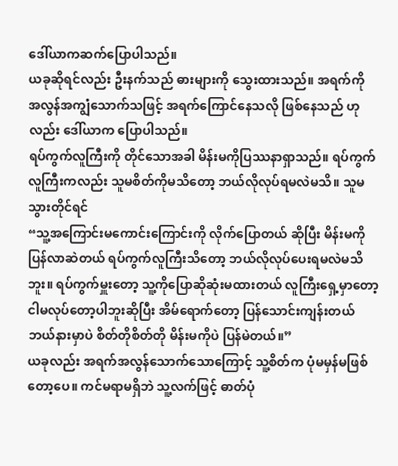ဒေါ်ယာကဆက်ပြောပါသည်။
ယခုဆိုရင်လည်း ဦးနက်သည် ဓားများကို သွေးထားသည်။ အရက်ကို အလွန်အကျွံသောက်သဖြင့် အရက်ကြောင်နေသလို ဖြစ်နေသည် ဟုလည်း ဒေါ်ယာက ပြောပါသည်။
ရပ်ကွက်လူကြီးကို တိုင်သောအခါ မိန်းမကိုပြဿနာရှာသည်။ ရပ်ကွက်လူကြီးကလည်း သူမစိတ်ကိုမသိတော့ ဘယ်လိုလုပ်ရမလဲမသိ။ သူမသွားတိုင်ရင်
“သူ့အကြောင်းမကောင်းကြောင်းကို လိုက်ပြောတယ် ဆိုပြီး မိန်းမကို ပြန်လာဆဲတယ် ရပ်ကွက်လူကြီးသိတော့ ဘယ်လိုလုပ်ပေးရမလဲမသိဘူး။ ရပ်ကွက်မှူးတော့ သူ့ကိုပြောဆိုဆုံးမထားတယ် လူကြီးရှေ့မှာတော့ ငါမလုပ်တော့ပါဘူးဆိုပြီး အိမ်ရောက်တော့ ပြန်သောင်းကျန်းတယ် ဘယ်နားမှာပဲ စိတ်တိုစိတ်တို မိန်းမကိုပဲ ပြန်မဲတယ်။”
ယခုလည်း အရက်အလွန်သောက်သောကြောင့် သူ့စိတ်က ပုံမမှန်မဖြစ်တော့ပေ။ ကင်မရာမရှိဘဲ သူ့လက်ဖြင့် ဓာတ်ပုံ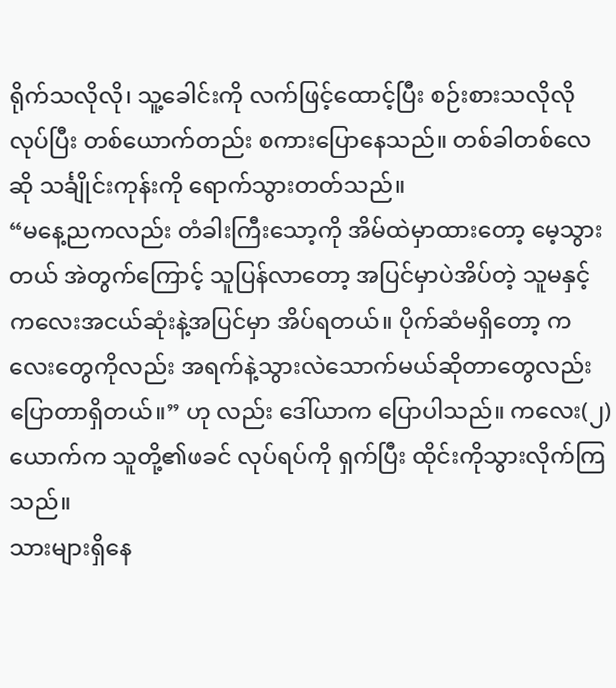ရိုက်သလိုလို၊ သူ့ခေါင်းကို လက်ဖြင့်ထောင့်ပြီး စဉ်းစားသလိုလိုလုပ်ပြီး တစ်ယောက်တည်း စကားပြောနေသည်။ တစ်ခါတစ်လေဆို သင်္ချိုင်းကုန်းကို ရောက်သွားတတ်သည်။
“မနေ့ညကလည်း တံခါးကြီးသော့ကို အိမ်ထဲမှာထားတော့ မေ့သွားတယ် အဲတွက်ကြောင့် သူပြန်လာတော့ အပြင်မှာပဲအိပ်တဲ့ သူမနှင့် ကလေးအငယ်ဆုံးနဲ့အပြင်မှာ အိပ်ရတယ်။ ပိုက်ဆံမရှိတော့ ကလေးတွေကိုလည်း အရက်နဲ့သွားလဲသောက်မယ်ဆိုတာတွေလည်း ပြောတာရှိတယ်။” ဟု လည်း ဒေါ်ယာက ပြောပါသည်။ ကလေး(၂)ယောက်က သူတို့၏ဖခင် လုပ်ရပ်ကို ရှက်ပြီး ထိုင်းကိုသွားလိုက်ကြသည်။
သားများရှိနေ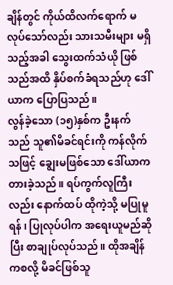ချိန်တွင် ကိုယ်ထိလက်ရောက် မလုပ်သော်လည်း သားသမီးများ မရှိသည့်အခါ သွေးထက်သံယို ဖြစ်သည်အထိ နှိပ်စက်ခံရသည်ဟု ဒေါ်ယာက ပြောပြသည်။
လွန်ခဲ့သော (၁၅)နှစ်က ဦးနက်သည် သူ၏မိခင်ရင်းကို ကန်လိုက်သဖြင့် ချွေးမဖြစ်သော ဒေါ်ယာက တားခဲ့သည်။ ရပ်ကွက်လူကြီးလည်း နောက်ထပ် ထိုကဲ့သို့ မပြုမူရန်၊ ပြုလုပ်ပါက အရေးယူမည်ဆိုပြီး စာချုပ်လုပ်သည်။ ထိုအချိန်ကစလို့ မိခင်ဖြစ်သူ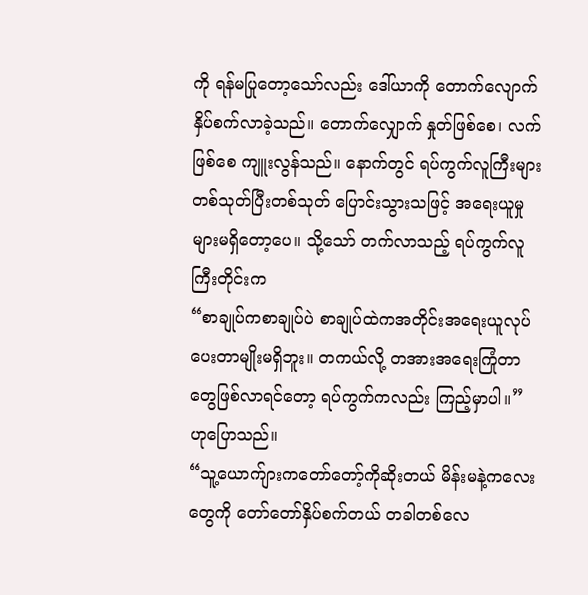ကို ရန်မပြုတော့သော်လည်း ဒေါ်ယာကို တောက်လျောက်နှိပ်စက်လာခဲ့သည်။ တောက်လျှောက် နှုတ်ဖြစ်စေ၊ လက်ဖြစ်စေ ကျူးလွန်သည်။ နောက်တွင် ရပ်ကွက်လူကြီးများ တစ်သုတ်ပြီးတစ်သုတ် ပြောင်းသွားသဖြင့် အရေးယူမှုများမရှိတော့ပေ။ သို့သော် တက်လာသည့် ရပ်ကွက်လူကြီးတိုင်းက
“စာချုပ်ကစာချုပ်ပဲ စာချုပ်ထဲကအတိုင်းအရေးယူလုပ်ပေးတာမျိုးမရှိဘူး။ တကယ်လို့ တအားအရေးကြုံတာတွေဖြစ်လာရင်တော့ ရပ်ကွက်ကလည်း ကြည့်မှာပါ။” ဟုပြောသည်။
“သူ့ယောက်ျားကတော်တော့်ကိုဆိုးတယ် မိန်းမနဲ့ကလေးတွေကို တော်တော်နှိပ်စက်တယ် တခါတစ်လေ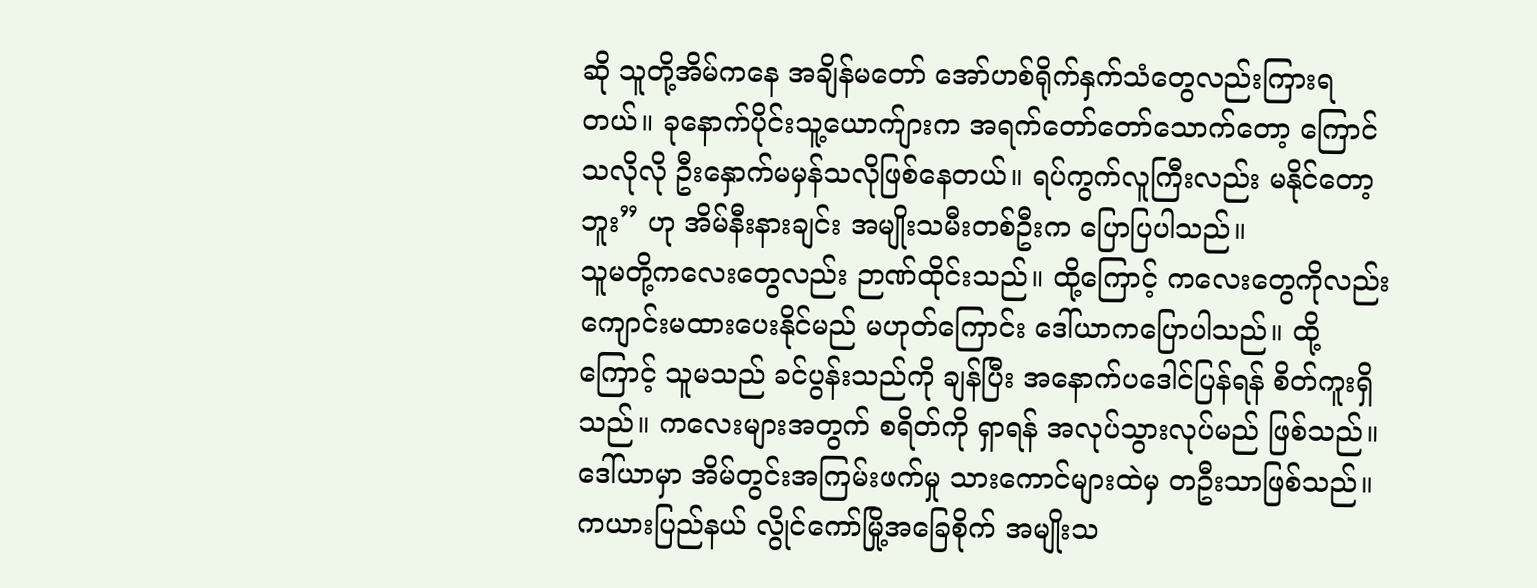ဆို သူတို့အိမ်ကနေ အချိန်မတော် အော်ဟစ်ရိုက်နှက်သံတွေလည်းကြားရတယ်။ ခုနောက်ပိုင်းသူ့ယောက်ျားက အရက်တော်တော်သောက်တော့ ကြောင်သလိုလို ဦးနှောက်မမှန်သလိုဖြစ်နေတယ်။ ရပ်ကွက်လူကြီးလည်း မနိုင်တော့ဘူး” ဟု အိမ်နီးနားချင်း အမျိုးသမီးတစ်ဦးက ပြောပြပါသည်။
သူမတို့ကလေးတွေလည်း ဉာဏ်ထိုင်းသည်။ ထို့ကြောင့် ကလေးတွေကိုလည်း ကျောင်းမထားပေးနိုင်မည် မဟုတ်ကြောင်း ဒေါ်ယာကပြောပါသည်။ ထို့ကြောင့် သူမသည် ခင်ပွန်းသည်ကို ချန်ပြီး အနောက်ပဒေါင်ပြန်ရန် စိတ်ကူးရှိသည်။ ကလေးများအတွက် စရိတ်ကို ရှာရန် အလုပ်သွားလုပ်မည် ဖြစ်သည်။
ဒေါ်ယာမှာ အိမ်တွင်းအကြမ်းဖက်မှု သားကောင်များထဲမှ တဦးသာဖြစ်သည်။
ကယားပြည်နယ် လွိုင်ကော်မြို့အခြေစိုက် အမျိုးသ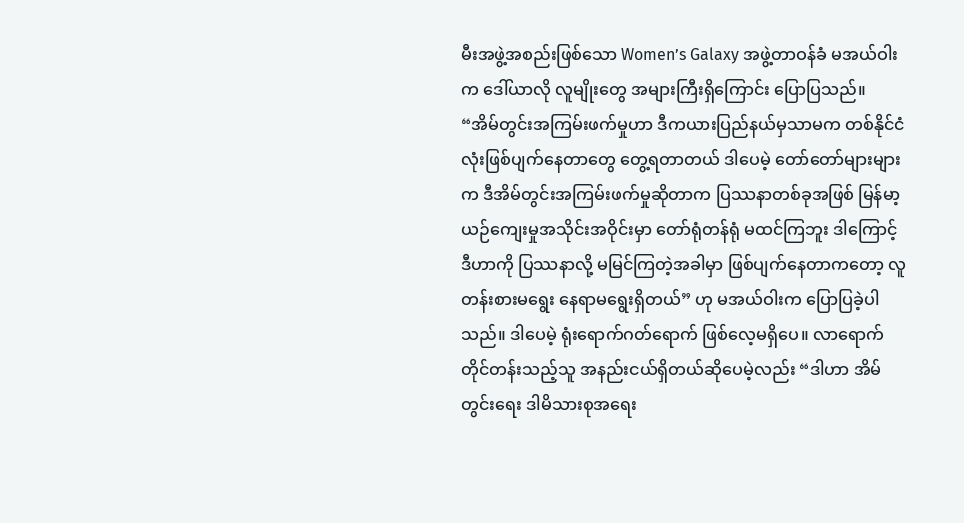မီးအဖွဲ့အစည်းဖြစ်သော Women’s Galaxy အဖွဲ့တာဝန်ခံ မအယ်ဝါးက ဒေါ်ယာလို လူမျိုးတွေ အများကြီးရှိကြောင်း ပြောပြသည်။
“အိမ်တွင်းအကြမ်းဖက်မှုဟာ ဒီကယားပြည်နယ်မှသာမက တစ်နိုင်ငံလုံးဖြစ်ပျက်နေတာတွေ တွေ့ရတာတယ် ဒါပေမဲ့ တော်တော်များများက ဒီအိမ်တွင်းအကြမ်းဖက်မှုဆိုတာက ပြဿနာတစ်ခုအဖြစ် မြန်မာ့ယဉ်ကျေးမှုအသိုင်းအဝိုင်းမှာ တော်ရုံတန်ရုံ မထင်ကြဘူး ဒါကြောင့် ဒီဟာကို ပြဿနာလို့ မမြင်ကြတဲ့အခါမှာ ဖြစ်ပျက်နေတာကတော့ လူတန်းစားမရွေး နေရာမရွေးရှိတယ်” ဟု မအယ်ဝါးက ပြောပြခဲ့ပါသည်။ ဒါပေမဲ့ ရုံးရောက်ဂတ်ရောက် ဖြစ်လေ့မရှိပေ။ လာရောက် တိုင်တန်းသည့်သူ အနည်းငယ်ရှိတယ်ဆိုပေမဲ့လည်း “ဒါဟာ အိမ်တွင်းရေး ဒါမိသားစုအရေး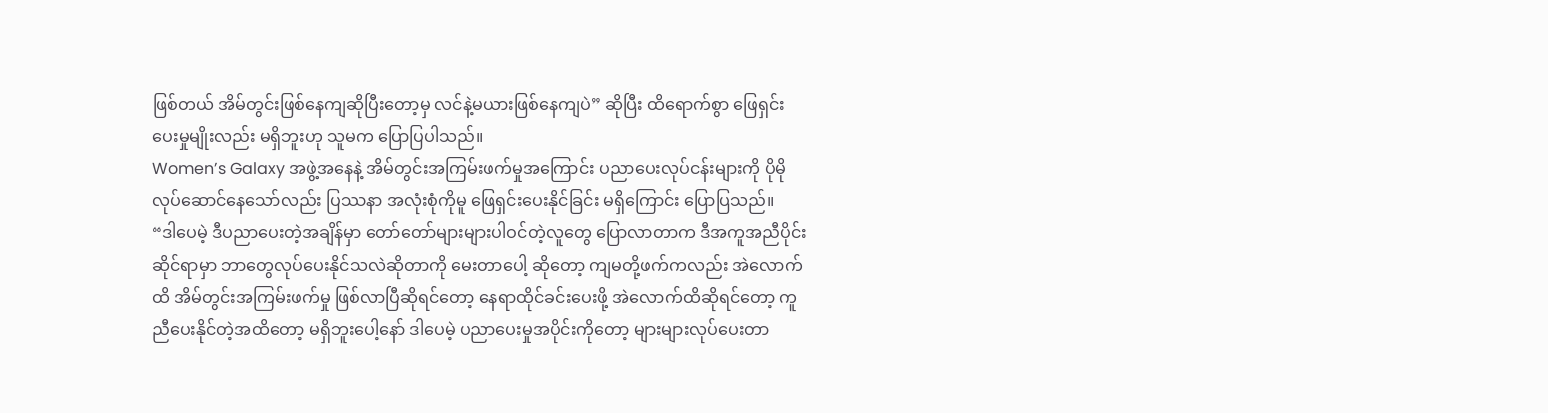ဖြစ်တယ် အိမ်တွင်းဖြစ်နေကျဆိုပြီးတော့မှ လင်နဲ့မယားဖြစ်နေကျပဲ” ဆိုပြီး ထိရောက်စွာ ဖြေရှင်းပေးမှုမျိုးလည်း မရှိဘူးဟု သူမက ပြောပြပါသည်။
Women’s Galaxy အဖွဲ့အနေနဲ့ အိမ်တွင်းအကြမ်းဖက်မှုအကြောင်း ပညာပေးလုပ်ငန်းများကို ပိုမိုလုပ်ဆောင်နေသော်လည်း ပြဿနာ အလုံးစုံကိုမူ ဖြေရှင်းပေးနိုင်ခြင်း မရှိကြောင်း ပြောပြသည်။
“ဒါပေမဲ့ ဒီပညာပေးတဲ့အချိန်မှာ တော်တော်များများပါဝင်တဲ့လူတွေ ပြောလာတာက ဒီအကူအညီပိုင်းဆိုင်ရာမှာ ဘာတွေလုပ်ပေးနိုင်သလဲဆိုတာကို မေးတာပေါ့ ဆိုတော့ ကျမတို့ဖက်ကလည်း အဲလောက်ထိ အိမ်တွင်းအကြမ်းဖက်မှု ဖြစ်လာပြီဆိုရင်တော့ နေရာထိုင်ခင်းပေးဖို့ အဲလောက်ထိဆိုရင်တော့ ကူညီပေးနိုင်တဲ့အထိတော့ မရှိဘူးပေါ့နော် ဒါပေမဲ့ ပညာပေးမှုအပိုင်းကိုတော့ များများလုပ်ပေးတာ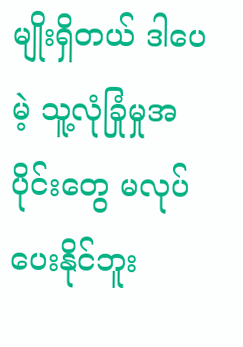မျိုးရှိတယ် ဒါပေမဲ့ သူ့လုံခြုံမှုအပိုင်းတွေ မလုပ်ပေးနိုင်ဘူး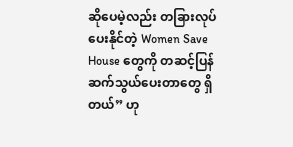ဆိုပေမဲ့လည်း တခြားလုပ်ပေးနိုင်တဲ့ Women Save House တွေကို တဆင့်ပြန်ဆက်သွယ်ပေးတာတွေ ရှိတယ်” ဟု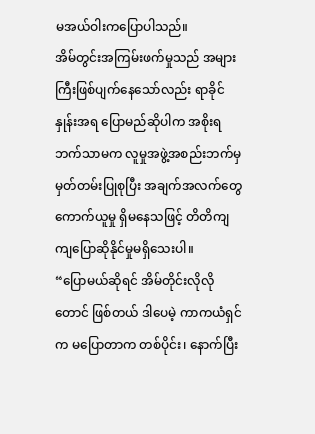မအယ်ဝါးကပြောပါသည်။
အိမ်တွင်းအကြမ်းဖက်မှုသည် အများကြီးဖြစ်ပျက်နေသော်လည်း ရာခိုင်နှုန်းအရ ပြောမည်ဆိုပါက အစိုးရဘက်သာမက လူမှုအဖွဲ့အစည်းဘက်မှ မှတ်တမ်းပြုစုပြီး အချက်အလက်တွေကောက်ယူမှု ရှိမနေသဖြင့် တိတိကျကျပြောဆိုနိုင်မှုမရှိသေးပါ။
“ပြောမယ်ဆိုရင် အိမ်တိုင်းလိုလိုတောင် ဖြစ်တယ် ဒါပေမဲ့ ကာကယံရှင်က မပြောတာက တစ်ပိုင်း၊ နောက်ပြီး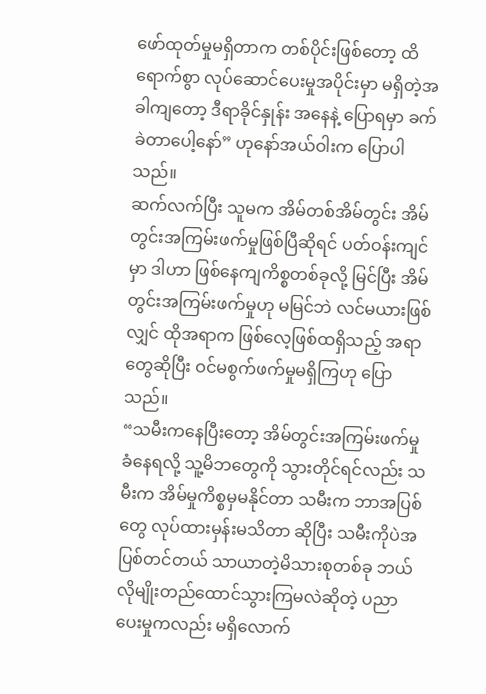ဖော်ထုတ်မှုမရှိတာက တစ်ပိုင်းဖြစ်တော့ ထိရောက်စွာ လုပ်ဆောင်ပေးမှုအပိုင်းမှာ မရှိတဲ့အခါကျတော့ ဒီရာခိုင်နှုန်း အနေနဲ့ ပြောရမှာ ခက်ခဲတာပေါ့နော်” ဟုနော်အယ်ဝါးက ပြောပါသည်။
ဆက်လက်ပြီး သူမက အိမ်တစ်အိမ်တွင်း အိမ်တွင်းအကြမ်းဖက်မှုဖြစ်ပြီဆိုရင် ပတ်ဝန်းကျင်မှာ ဒါဟာ ဖြစ်နေကျကိစ္စတစ်ခုလို့ မြင်ပြီး အိမ်တွင်းအကြမ်းဖက်မှုဟု မမြင်ဘဲ လင်မယားဖြစ်လျှင် ထိုအရာက ဖြစ်လေ့ဖြစ်ထရှိသည့် အရာတွေဆိုပြီး ဝင်မစွက်ဖက်မှုမရှိကြဟု ပြောသည်။
“သမီးကနေပြီးတော့ အိမ်တွင်းအကြမ်းဖက်မှုခံနေရလို့ သူ့မိဘတွေကို သွားတိုင်ရင်လည်း သမီးက အိမ်မှုကိစ္စမှမနိုင်တာ သမီးက ဘာအပြစ်တွေ လုပ်ထားမှန်းမသိတာ ဆိုပြီး သမီးကိုပဲအပြစ်တင်တယ် သာယာတဲ့မိသားစုတစ်ခု ဘယ်လိုမျိုးတည်ထောင်သွားကြမလဲဆိုတဲ့ ပညာပေးမှုကလည်း မရှိလောက်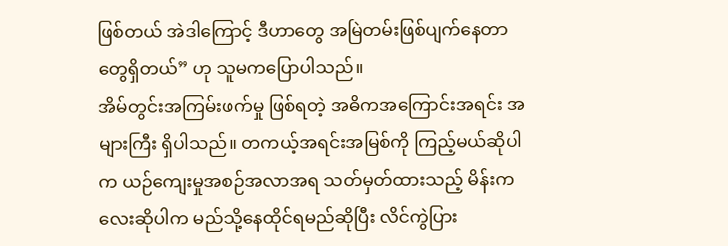ဖြစ်တယ် အဲဒါကြောင့် ဒီဟာတွေ အမြဲတမ်းဖြစ်ပျက်နေတာတွေရှိတယ်” ဟု သူမကပြောပါသည်။
အိမ်တွင်းအကြမ်းဖက်မှု ဖြစ်ရတဲ့ အဓိကအကြောင်းအရင်း အများကြီး ရှိပါသည်။ တကယ့်အရင်းအမြစ်ကို ကြည့်မယ်ဆိုပါက ယဉ်ကျေးမှုအစဉ်အလာအရ သတ်မှတ်ထားသည့် မိန်းကလေးဆိုပါက မည်သို့နေထိုင်ရမည်ဆိုပြီး လိင်ကွဲပြား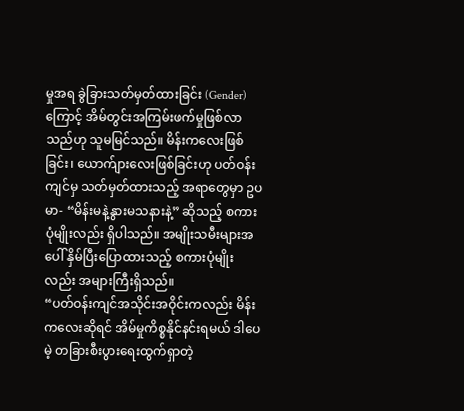မှုအရ ခွဲခြားသတ်မှတ်ထားခြင်း (Gender)ကြောင့် အိမ်တွင်းအကြမ်းဖက်မှုဖြစ်လာသည်ဟု သူမမြင်သည်။ မိန်းကလေးဖြစ်ခြင်း၊ ယောက်ျားလေးဖြစ်ခြင်းဟု ပတ်ဝန်းကျင်မှ သတ်မှတ်ထားသည့် အရာတွေမှာ ဥပမာ- “မိန်းမနဲ့နွားမသနားနဲ့” ဆိုသည့် စကားပုံမျိုးလည်း ရှိပါသည်။ အမျိုးသမီးများအပေါ် နှိမ်ပြီးပြောထားသည့် စကားပုံမျိုးလည်း အများကြီးရှိသည်။
“ပတ်ဝန်းကျင်အသိုင်းအဝိုင်းကလည်း မိန်းကလေးဆိုရင် အိမ်မှုကိစ္စနိုင်နင်းရမယ် ဒါပေမဲ့ တခြားစီးပွားရေးထွက်ရှာတဲ့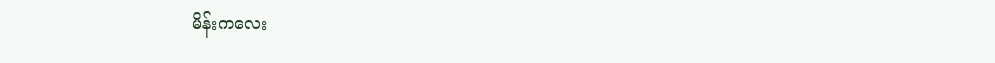မိန်းကလေး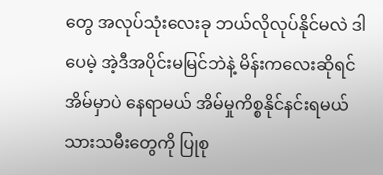တွေ အလုပ်သုံးလေးခု ဘယ်လိုလုပ်နိုင်မလဲ ဒါပေမဲ့ အဲ့ဒီအပိုင်းမမြင်ဘဲနဲ့ မိန်းကလေးဆိုရင် အိမ်မှာပဲ နေရာမယ် အိမ်မှုကိစ္စနိုင်နင်းရမယ် သားသမီးတွေကို ပြုစု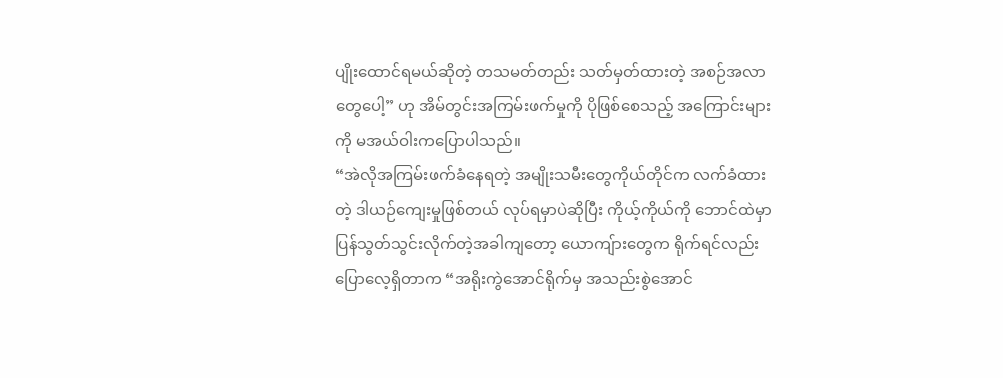ပျိုးထောင်ရမယ်ဆိုတဲ့ တသမတ်တည်း သတ်မှတ်ထားတဲ့ အစဉ်အလာတွေပေါ့” ဟု အိမ်တွင်းအကြမ်းဖက်မှုကို ပိုဖြစ်စေသည့် အကြောင်းများကို မအယ်ဝါးကပြောပါသည်။
“အဲလိုအကြမ်းဖက်ခံနေရတဲ့ အမျိုးသမီးတွေကိုယ်တိုင်က လက်ခံထားတဲ့ ဒါယဉ်ကျေးမှုဖြစ်တယ် လုပ်ရမှာပဲဆိုပြီး ကိုယ့်ကိုယ်ကို ဘောင်ထဲမှာ ပြန်သွတ်သွင်းလိုက်တဲ့အခါကျတော့ ယောကျ်ားတွေက ရိုက်ရင်လည်း ပြောလေ့ရှိတာက “အရိုးကွဲအောင်ရိုက်မှ အသည်းစွဲအောင်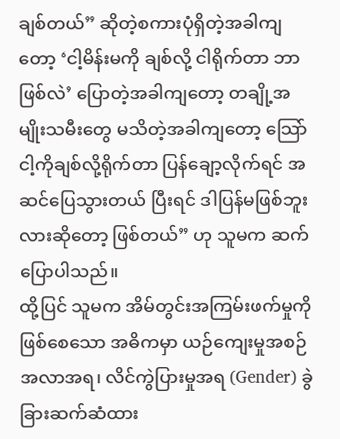ချစ်တယ်” ဆိုတဲ့စကားပုံရှိတဲ့အခါကျတော့ ‘ငါ့မိန်းမကို ချစ်လို့ ငါရိုက်တာ ဘာဖြစ်လဲ’ ပြောတဲ့အခါကျတော့ တချို့အမျိုးသမီးတွေ မသိတဲ့အခါကျတော့ သြော် ငါ့ကိုချစ်လို့ရိုက်တာ ပြန်ချော့လိုက်ရင် အဆင်ပြေသွားတယ် ပြီးရင် ဒါပြန်မဖြစ်ဘူးလားဆိုတော့ ဖြစ်တယ်” ဟု သူမက ဆက်ပြောပါသည်။
ထို့ပြင် သူမက အိမ်တွင်းအကြမ်းဖက်မှုကို ဖြစ်စေသော အဓိကမှာ ယဉ်ကျေးမှုအစဉ်အလာအရ၊ လိင်ကွဲပြားမှုအရ (Gender) ခွဲခြားဆက်ဆံထား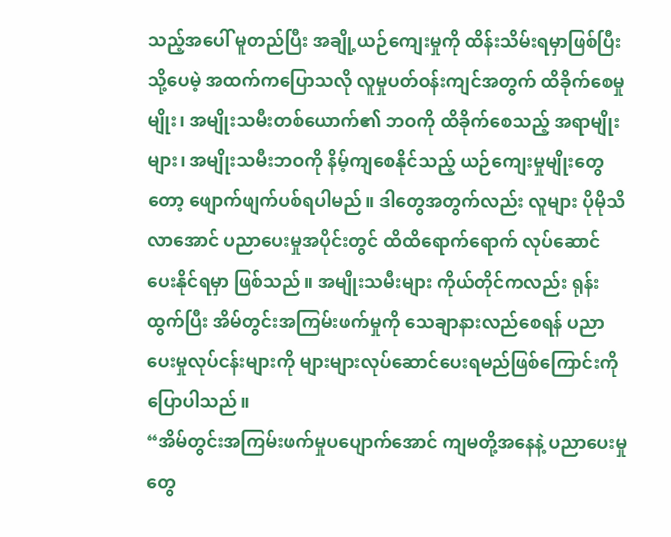သည့်အပေါ် မူတည်ပြီး အချို့ယဉ်ကျေးမှုကို ထိန်းသိမ်းရမှာဖြစ်ပြီး သို့ပေမဲ့ အထက်ကပြောသလို လူမှုပတ်ဝန်းကျင်အတွက် ထိခိုက်စေမှုမျိုး၊ အမျိုးသမီးတစ်ယောက်၏ ဘဝကို ထိခိုက်စေသည့် အရာမျိုးများ၊ အမျိုးသမီးဘဝကို နိမ့်ကျစေနိုင်သည့် ယဉ်ကျေးမှုမျိုးတွေတော့ ဖျောက်ဖျက်ပစ်ရပါမည်။ ဒါတွေအတွက်လည်း လူများ ပိုမိုသိလာအောင် ပညာပေးမှုအပိုင်းတွင် ထိထိရောက်ရောက် လုပ်ဆောင်ပေးနိုင်ရမှာ ဖြစ်သည်။ အမျိုးသမီးများ ကိုယ်တိုင်ကလည်း ရုန်းထွက်ပြီး အိမ်တွင်းအကြမ်းဖက်မှုကို သေချာနားလည်စေရန် ပညာပေးမှုလုပ်ငန်းများကို များများလုပ်ဆောင်ပေးရမည်ဖြစ်ကြောင်းကို ပြောပါသည်။
“အိမ်တွင်းအကြမ်းဖက်မှုပပျောက်အောင် ကျမတို့အနေနဲ့ ပညာပေးမှုတွေ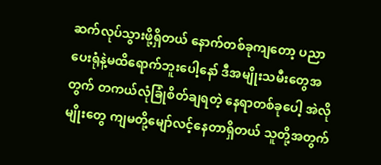ဆက်လုပ်သွားဖို့ရှိတယ် နောက်တစ်ခုကျတော့ ပညာပေးရုံနဲ့မထိရောက်ဘူးပေါ့နော် ဒီအမျိုးသမီးတွေအတွက် တကယ်လုံခြုံစိတ်ချရတဲ့ နေရာတစ်ခုပေါ့ အဲလိုမျိုးတွေ ကျမတို့မျော်လင့်နေတာရှိတယ် သူတို့အတွက်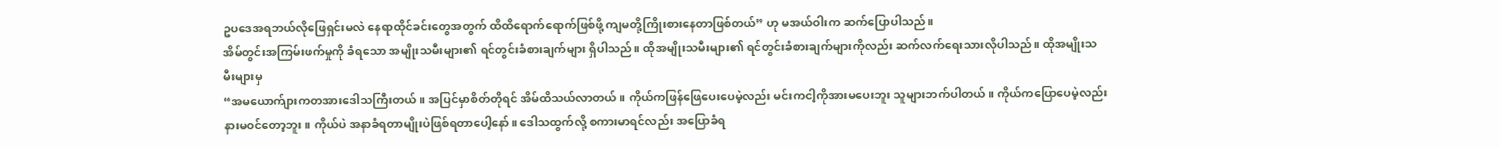ဥပဒေအရဘယ်လိုဖြေရှင်းမလဲ နေရာထိုင်ခင်းတွေအတွက် ထိထိရောက်ရောက်ဖြစ်ဖို့ ကျမတို့ကြိုးစားနေတာဖြစ်တယ်” ဟု မအယ်ဝါးက ဆက်ပြောပါသည်။
အိမ်တွင်းအကြမ်းဖက်မှုကို ခံရသော အမျိုးသမီးများ၏ ရင်တွင်းခံစားချက်များ ရှိပါသည်။ ထိုအမျိုးသမီးများ၏ ရင်တွင်းခံစားချက်များကိုလည်း ဆက်လက်ရေးသားလိုပါသည်။ ထိုအမျိုးသမီးများမှ
“အမယောက်ျားကတအားဒေါသကြီးတယ်။ အပြင်မှာစိတ်တိုရင် အိမ်ထိသယ်လာတယ်။ ကိုယ်ကဖြန်ဖြေပေးပေမဲ့လည်း မင်းကငါ့ကိုအားမပေးဘူး သူများဘက်ပါတယ်။ ကိုယ်ကပြောပေမဲ့လည်း နားမဝင်တော့ဘူး။ ကိုယ်ပဲ အနာခံရတာမျိုးပဲဖြစ်ရတာပေါ့နော်။ ဒေါသထွက်လို့ စကားမာရင်လည်း အပြောခံရ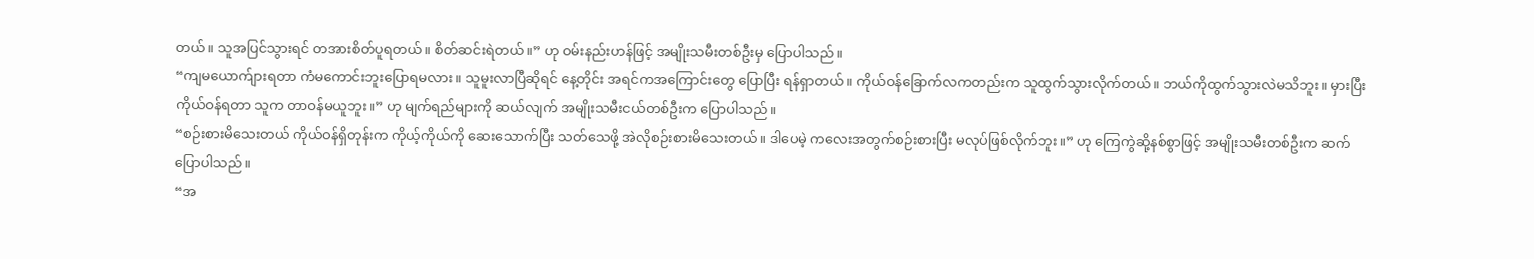တယ်။ သူအပြင်သွားရင် တအားစိတ်ပူရတယ်။ စိတ်ဆင်းရဲတယ်။” ဟု ဝမ်းနည်းဟန်ဖြင့် အမျိုးသမီးတစ်ဦးမှ ပြောပါသည်။
“ကျမယောက်ျားရတာ ကံမကောင်းဘူးပြောရမလား။ သူမူးလာပြီဆိုရင် နေ့တိုင်း အရင်ကအကြောင်းတွေ ပြောပြီး ရန်ရှာတယ်။ ကိုယ်ဝန်ခြောက်လကတည်းက သူထွက်သွားလိုက်တယ်။ ဘယ်ကိုထွက်သွားလဲမသိဘူး။ မှားပြီး ကိုယ်ဝန်ရတာ သူက တာဝန်မယူဘူး။” ဟု မျက်ရည်များကို ဆယ်လျက် အမျိုးသမီးငယ်တစ်ဦးက ပြောပါသည်။
“စဉ်းစားမိသေးတယ် ကိုယ်ဝန်ရှိတုန်းက ကိုယ့်ကိုယ်ကို ဆေးသောက်ပြီး သတ်သေဖို့ အဲလိုစဉ်းစားမိသေးတယ်။ ဒါပေမဲ့ ကလေးအတွက်စဉ်းစားပြီး မလုပ်ဖြစ်လိုက်ဘူး။” ဟု ကြေကွဲဆို့နစ်စွာဖြင့် အမျိုးသမီးတစ်ဦးက ဆက်ပြောပါသည်။
“အ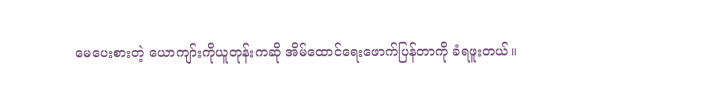မေပေးစားတဲ့ ယောကျာ်းကိုယူတုန်းကဆို အိမ်ထောင်ရေးဖောက်ပြန်တာကို ခံရဖူးတယ်။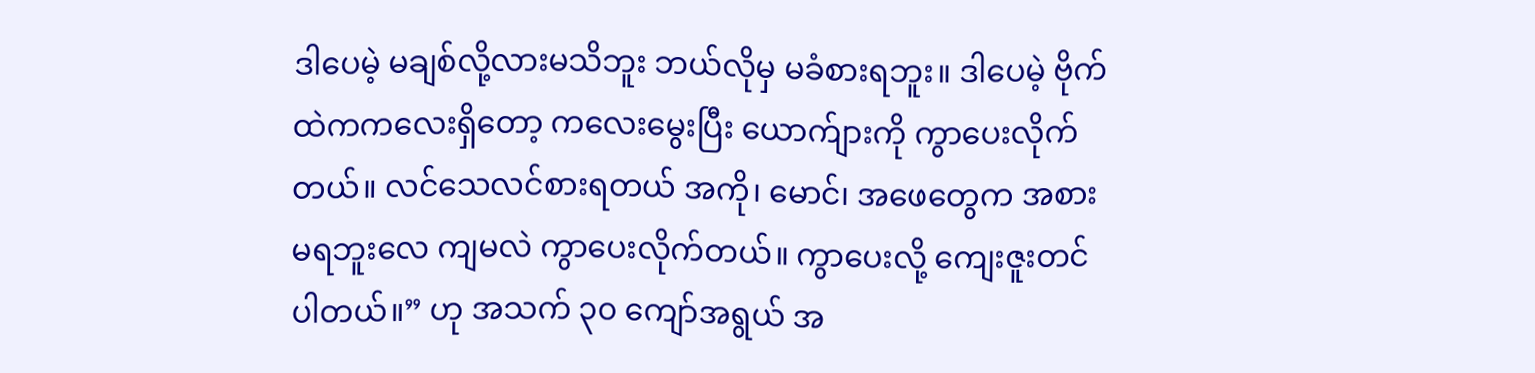ဒါပေမဲ့ မချစ်လို့လားမသိဘူး ဘယ်လိုမှ မခံစားရဘူး။ ဒါပေမဲ့ ဗိုက်ထဲကကလေးရှိတော့ ကလေးမွေးပြီး ယောက်ျားကို ကွာပေးလိုက်တယ်။ လင်သေလင်စားရတယ် အကို၊ မောင်၊ အဖေတွေက အစားမရဘူးလေ ကျမလဲ ကွာပေးလိုက်တယ်။ ကွာပေးလို့ ကျေးဇူးတင်ပါတယ်။” ဟု အသက် ၃၀ ကျော်အရွယ် အ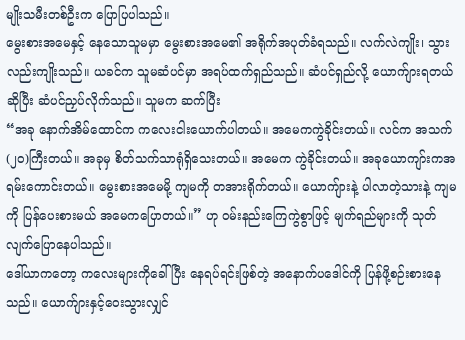မျိုးသမီးတစ်ဦးက ပြောပြပါသည်။
မွေးစားအမေနှင့် နေသောသူမမှာ မွေးစားအမေ၏ အရိုက်အပုတ်ခံရသည်။ လက်လဲကျိုး၊ သွားလည်းကျိုးသည်။ ယခင်က သူမဆံပင်မှာ အရပ်ထက်ရှည်သည်။ ဆံပင်ရှည်လို့ ယောက်ျားရတယ်ဆိုပြီး ဆံပင်ညှပ်လိုက်သည်။ သူမက ဆက်ပြီး
“အခု နောက်အိမ်ထောင်က ကလေးငါးယောက်ပါတယ်။ အမေကကွဲခိုင်းတယ်။ လင်က အသက်(၂၀)ကြီးတယ်။ အခုမှ စိတ်သက်သာရုံရှိသေးတယ်။ အမေက ကွဲခိုင်းတယ်။ အခုယောကျာ်းကအရမ်းကောင်းတယ်။ မွေးစားအမေမို့ ကျမကို တအားရိုက်တယ်။ ယောကျ်ားနဲ့ ပါလာတဲ့သားနဲ့ ကျမကို ပြန်ပေးစားမယ် အမေကပြောတယ်။” ဟု ဝမ်းနည်းကြေကွဲစွာဖြင့် မျက်ရည်များကို သုတ်လျက်ပြောနေပါသည်။
ဒေါ်ယာကတော့ ကလေးများကိုခေါ်ပြီး နေရပ်ရင်းဖြစ်တဲ့ အနောက်ပဒေါင်ကို ပြန်ဖို့စဉ်းစားနေသည်။ ယောက်ျားနှင့်ဝေးသွားလျှင်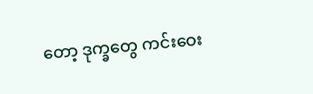တော့ ဒုက္ခတွေ ကင်းဝေး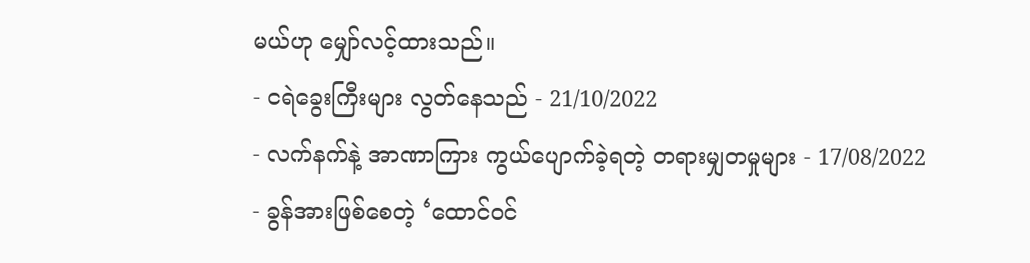မယ်ဟု မျှော်လင့်ထားသည်။
- ငရဲခွေးကြီးများ လွတ်နေသည် - 21/10/2022
- လက်နက်နဲ့ အာဏာကြား ကွယ်ပျောက်ခဲ့ရတဲ့ တရားမျှတမှုများ - 17/08/2022
- ခွန်အားဖြစ်စေတဲ့ ‘ထောင်ဝင်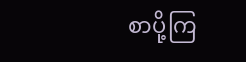စာပို့ကြ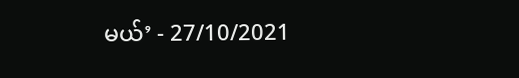မယ်’ - 27/10/2021